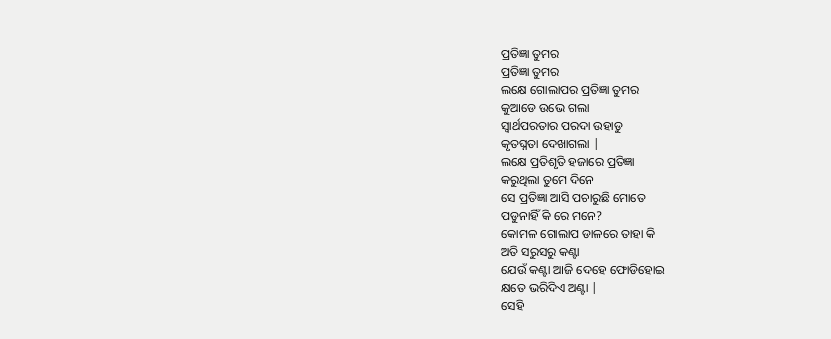ପ୍ରତିଜ୍ଞା ତୁମର
ପ୍ରତିଜ୍ଞା ତୁମର
ଲକ୍ଷେ ଗୋଲାପର ପ୍ରତିଜ୍ଞା ତୁମର
କୁଆଡେ ଉଭେ ଗଲା
ସ୍ବାର୍ଥପରତାର ପରଦା ଉହାଡୁ
କୃତଘ୍ନତା ଦେଖାଗଲା |
ଲକ୍ଷେ ପ୍ରତିଶୃତି ହଜାରେ ପ୍ରତିଜ୍ଞା
କରୁଥିଲା ତୁମେ ଦିନେ
ସେ ପ୍ରତିଜ୍ଞା ଆସି ପଚାରୁଛି ମୋତେ
ପଡୁନାହିଁ କି ରେ ମନେ?
କୋମଳ ଗୋଲାପ ଡାଳରେ ତାହା କି
ଅତି ସରୁସରୁ କଣ୍ଟା
ଯେଉଁ କଣ୍ଟା ଆଜି ଦେହେ ଫୋଡିହୋଇ
କ୍ଷତେ ଭରିଦିଏ ଅଣ୍ଟା |
ସେହି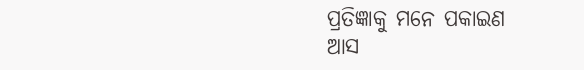ପ୍ରତିଜ୍ଞାକୁ ମନେ ପକାଇଣ
ଆସ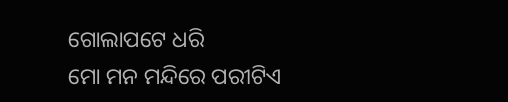ଗୋଲାପଟେ ଧରି
ମୋ ମନ ମନ୍ଦିରେ ପରୀଟିଏ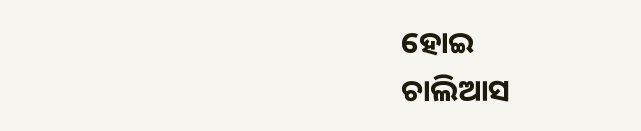ହୋଇ
ଚାଲିଆସ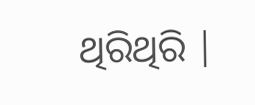ଥିରିଥିରି |